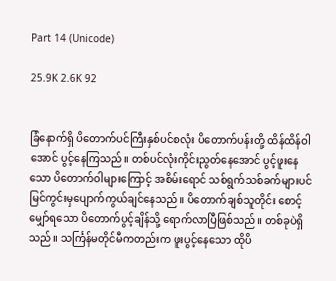Part 14 (Unicode)

25.9K 2.6K 92


ခြံနောက်ရှိ ပိတောက်ပင်ကြီးနှစ်ပင်စလုံး ပိတောက်ပန်းတို့ ထိန်ထိန်ဝါအောင် ပွင့်နေကြသည်။ တစ်ပင်လုံးကိုင်းညွတ်နေအောင် ပွင့်ဖူးနေသော ပိတောက်ဝါများကြောင့် အစိမ်းရောင် သစ်ရွက်သစ်ခက်များပင် မြင်ကွင်းမှပျောက်ကွယ်ချင်နေသည်။ ပိတောက်ချစ်သူတိုင်း စောင့်မျှော်ရသော ပိတောက်ပွင့်ချိန်သို့ ရောက်လာပြီဖြစ်သည်။ တစ်ခုပဲရှိသည်။ သင်္ကြန်မတိုင်မီကတည်းက ဖူးပွင့်နေသော ထိုပိ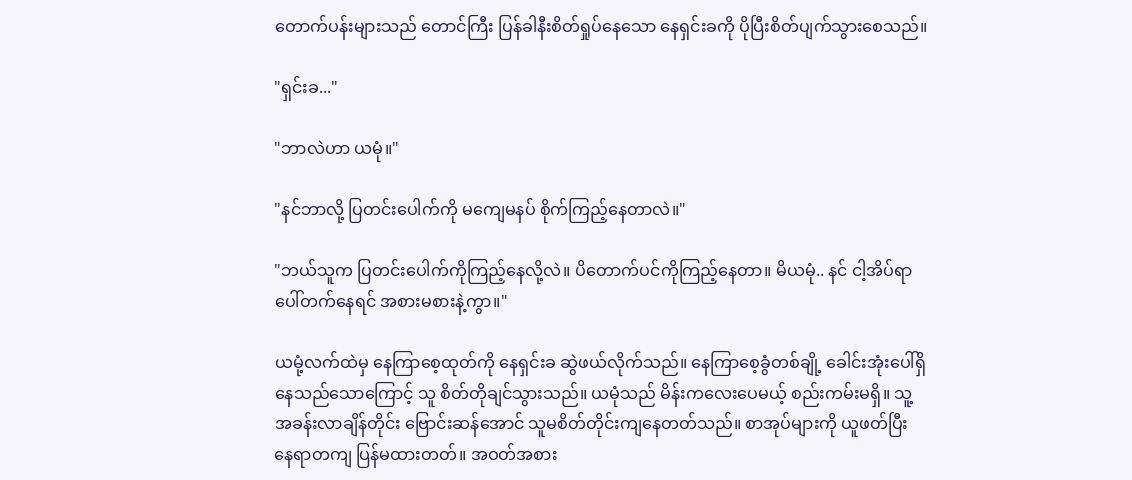တောက်ပန်းများသည် တောင်ကြီး ပြန်ခါနီးစိတ်ရှုပ်နေသော နေရှင်းခကို ပိုပြီးစိတ်ပျက်သွားစေသည်။

"ရှင်းခ..."

"ဘာလဲဟာ ယမုံ။"

"နင်ဘာလို့ ပြတင်းပေါက်ကို မကျေမနပ် စိုက်ကြည့်နေတာလဲ။"

"ဘယ်သူက ပြတင်းပေါက်ကိုကြည့်နေလို့လဲ။ ပိတောက်ပင်ကိုကြည့်နေတာ။ မိယမုံ.. နင် ငါ့အိပ်ရာပေါ်တက်နေရင် အစားမစားနဲ့ကွာ။"

ယမုံ့လက်ထဲမှ နေကြာစေ့ထုတ်ကို နေရှင်းခ ဆွဲဖယ်လိုက်သည်။ နေကြာစေ့ခွံတစ်ချို့ ခေါင်းအုံးပေါ်ရှိနေသည်သောကြောင့် သူ စိတ်တိုချင်သွားသည်။ ယမုံသည် မိန်းကလေးပေမယ့် စည်းကမ်းမရှိ။ သူ့အခန်းလာချိန်တိုင်း ဗြောင်းဆန်အောင် သူမစိတ်တိုင်းကျနေတတ်သည်။ စာအုပ်များကို ယူဖတ်ပြီး နေရာတကျ ပြန်မထားတတ်။ အဝတ်အစား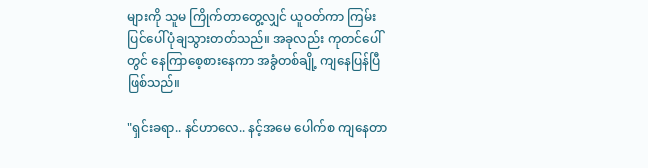များကို သူမ ကြိုက်တာတွေ့လျှင် ယူဝတ်ကာ ကြမ်းပြင်ပေါ်ပုံချသွားတတ်သည်။ အခုလည်း ကုတင်ပေါ်တွင် နေကြာစေ့စားနေကာ အခွံတစ်ချို့ ကျနေပြန်ပြီဖြစ်သည်။

"ရှင်းခရာ.. နင်ဟာလေ.. နင့်အမေ ပေါက်စ ကျနေတာ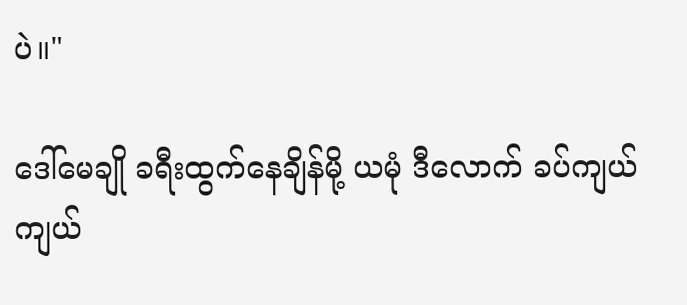ပဲ။"

ဒေါ်မေချို ခရီးထွက်နေချိန်မို့ ယမုံ ဒီလောက် ခပ်ကျယ်ကျယ်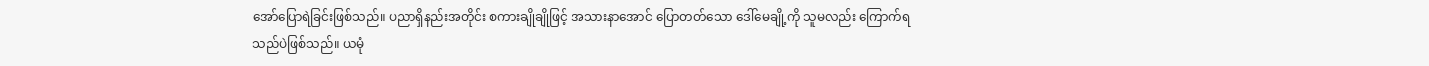အော်ပြောရဲခြင်းဖြစ်သည်။ ပညာရှိနည်းအတိုင်း စကားချိုချိုဖြင့် အသားနာအောင် ပြောတတ်သော ဒေါ်မေချို့ကို သူမလည်း ကြောက်ရသည်ပဲဖြစ်သည်။ ယမုံ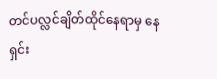တင်ပလ္လင်ချိတ်ထိုင်နေရာမှ နေရှင်း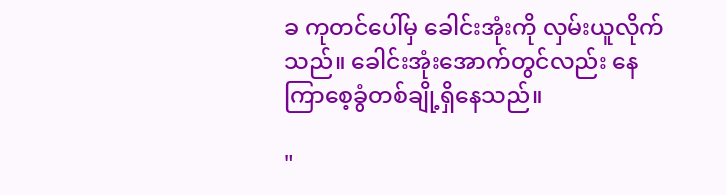ခ ကုတင်ပေါ်မှ ခေါင်းအုံးကို လှမ်းယူလိုက်သည်။ ခေါင်းအုံးအောက်တွင်လည်း နေကြာစေ့ခွံတစ်ချို့ရှိနေသည်။

"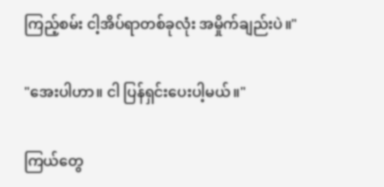ကြည့်စမ်း ငါ့အိပ်ရာတစ်ခုလုံး အမှိုက်ချည်းပဲ။"

"အေးပါဟာ။ ငါ ပြန်ရှင်းပေးပါ့မယ်။"

ကြယ်တွေ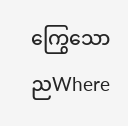ကြွေသောညWhere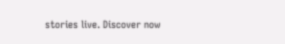stories live. Discover now